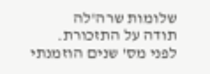שלומות שרה'לה
תודה על התזכורת.
לפני מס' שנים הוזמנתי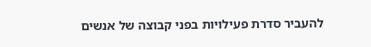להעביר סדרת פעילויות בפני קבוצה של אנשים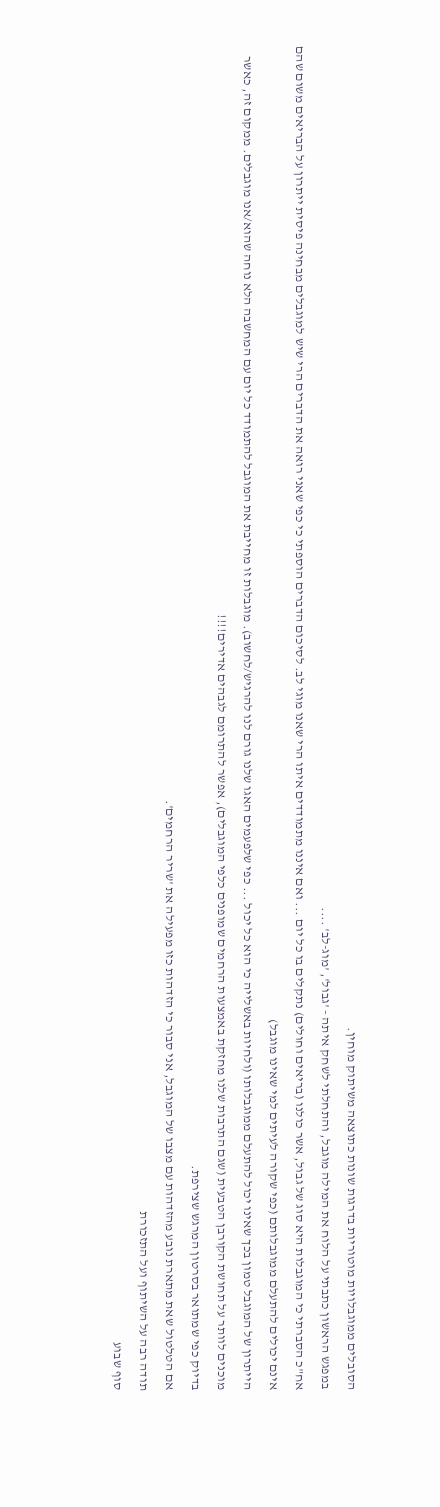הסובלים ממוגבלויות מוטוריות בדרגות שונות כתוצאה משיתוק מוחין.
במפגש הראשון כתבתי על הלוח את המילה מוגבל, והתחלתי לשחק איתה - 'גבול', 'מוג-לב' ....
אח"כ הסברתי כי המוגבלות היא סוג של גבול, אשר כולנו (בריאים וחולים) נתקלים בו כל יום ... ואם איננו מתמודדים איתו הרי שאנו מוגי לב. לסיכום הדברים הוספתי כי כפי שאני רואה את הדברים הרי שיש למוגבלים מבחינה פיסית ייתרון על הבריאים משום שהם אינם יכולים להתעלם ממוגבלותם (כפי שקורה לעיתים למי שאינו מוגבל)
הייתרון של המוגבל טמון בכך שאינו יכול להתעלם ממוגבלותו (ולחיות באשלייה כי הוא כל יכול ... כפי שלפעמים האגו שלנו גורם לנו להרגיש/לחשוב). מוגבלות זו מחייבת את המוגבל להתמודד כל יום עם המחשבה הלא נוחה שהוא/אנו מוגבלים. ממקום זה, כאשר מוכנים לוותר על תחושת הקורבן הטבעית (שגם התרבות שלנו מחזקת באמצעות הרחמים שמופנים כלפי המוגבלים), אפשר להתרומם לגבהים אדירים!!!!
בדיוק כפי שמתואר בסרטון המרגש שצירפת.
אם הטלטול שאת מתארת נובע מהזדהות עם מצבו של המוגבל, אני סבור כי הזדהות כזו מפעילה את 'שריר הרחמים'.
תודה רבה על השיתוף ועל התזכורת
סוף שבוע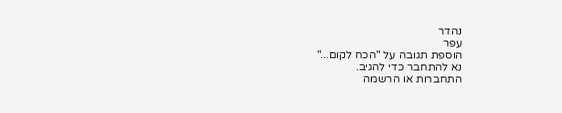נהדר
עפר
הוספת תגובה על "הכח לקום..."
נא להתחבר כדי להגיב.
התחברות או הרשמה